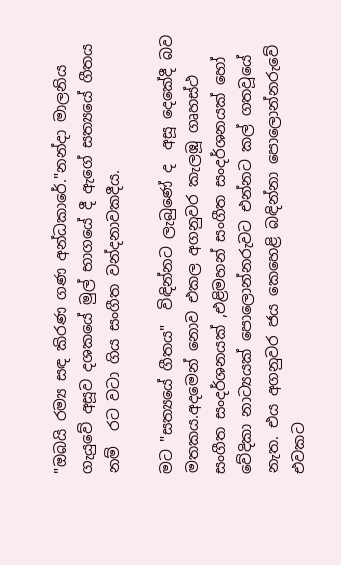"ඔබයි රම්‍ය සඳ කිරණ ගණ අන්ධකාරේ."නන්දා මාලනිය ගැයුවේ අසූව දශකයේ මුල් භාගයේ දී ඇගේ සත්‍යයේ ගීතය නම්  රට වටා ගිය සංගීත වන්දනාවකදීය.

මට "සත්‍යයේ ගීතය"  විඳින්නට ලැබුණේ ද  අසූ දෙකේදී බව මතකය.අදමෙන් නොව එකල අගනුවර කැලඹූ ගෘහස්ථ සංගීත සංදර්ශනයක් ,එළිමහන් සංගීත සංදර්ශනයක් හෝ වේදිකා නාට්‍යයක් පොලොන්නරුවට එන්නට කල් ගතවූයේ නැත. එය අගනුවර ජය කෙහෙළි බඳින්නා පොලොන්නරුවේ එවකට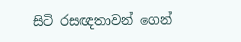සිටි රසඥතාවන් ගෙන්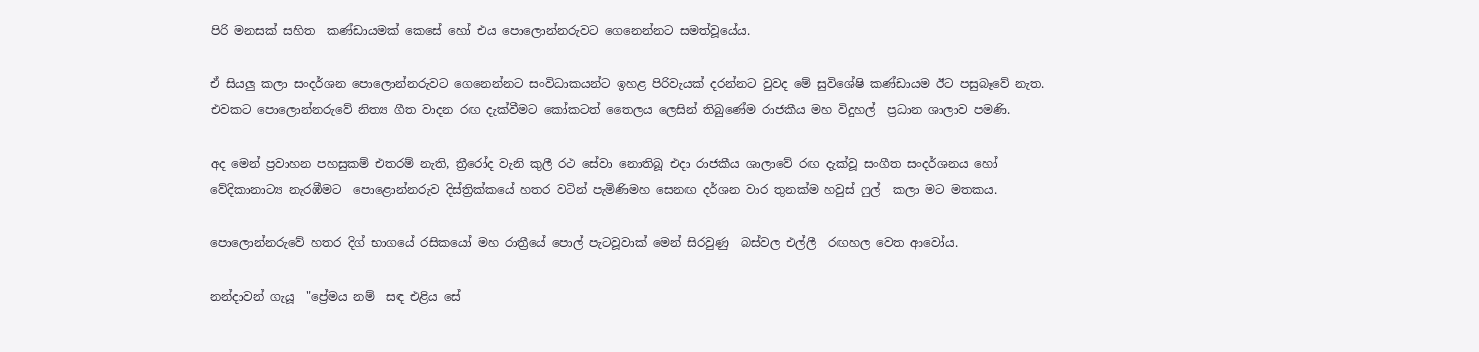පිරි මනසක් සහිත  කණ්ඩායමක් කෙසේ හෝ එය පොලොන්නරුවට ගෙනෙන්නට සමත්වූයේය.

ඒ සියලු කලා සංදර්ශන පොලොන්නරුවට ගෙනෙන්නට සංවිධාකයන්ට ඉහළ පිරිවැයක් දරන්නට වුවද මේ සුවිශේෂි කණ්ඩායම ඊට පසුබෑවේ නැත. එවකට පොලොන්නරුවේ නිත්‍ය ගීත වාදන රඟ දැක්වීමට කෝකටත් තෛලය ලෙසින් තිබුණේම රාජකීය මහ විදුහල්  ප්‍රධාන ශාලාව පමණි.

අද මෙන් ප්‍රවාහන පහසුකම් එතරම් නැති, ත්‍රීරෝද වැනි කුලී රථ සේවා නොතිබූ එදා රාජකීය ශාලාවේ රඟ දැක්වූ සංගීත සංදර්ශනය හෝ වේදිකානාට්‍ය නැරඹීමට  පොළොන්නරුව දිස්ත්‍රික්කයේ හතර වටින් පැමිණිමහ සෙනඟ දර්ශන වාර තුනක්ම හවුස් ෆුල්  කලා මට මතකය.

පොලොන්නරුවේ හතර දිග් භාගයේ රසිකයෝ මහ රාත්‍රීයේ පොල් පැටවූවාක් මෙන් සිරවුණු  බස්වල එල්ලී  රඟහල වෙත ආවෝය.

නන්දාවන් ගැයූ  "ප්‍රේමය නම්  සඳ එළිය සේ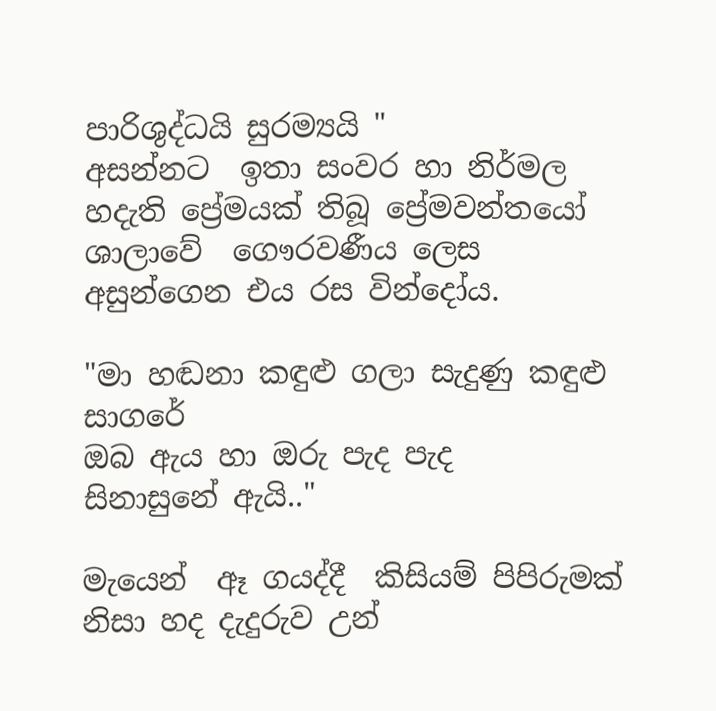පාරිශුද්ධයි සුරම්‍යයි "
අසන්නට  ඉතා සංවර හා නිර්මල හදැති ප්‍රේමයක් තිබූ ප්‍රේමවන්‍තයෝ ශාලාවේ  ගෞරවණීය ලෙස අසුන්ගෙන එය රස වින්දෝය.

"මා හඬනා කඳුළු ගලා සැදුණු කඳුළු සාගරේ
ඔබ ඇය හා ඔරු පැද පැද
සිනාසුනේ ඇයි.."

මැයෙන්  ඈ ගයද්දී  කිසියම් පිපිරුමක් නිසා හද දැදුරුව උන්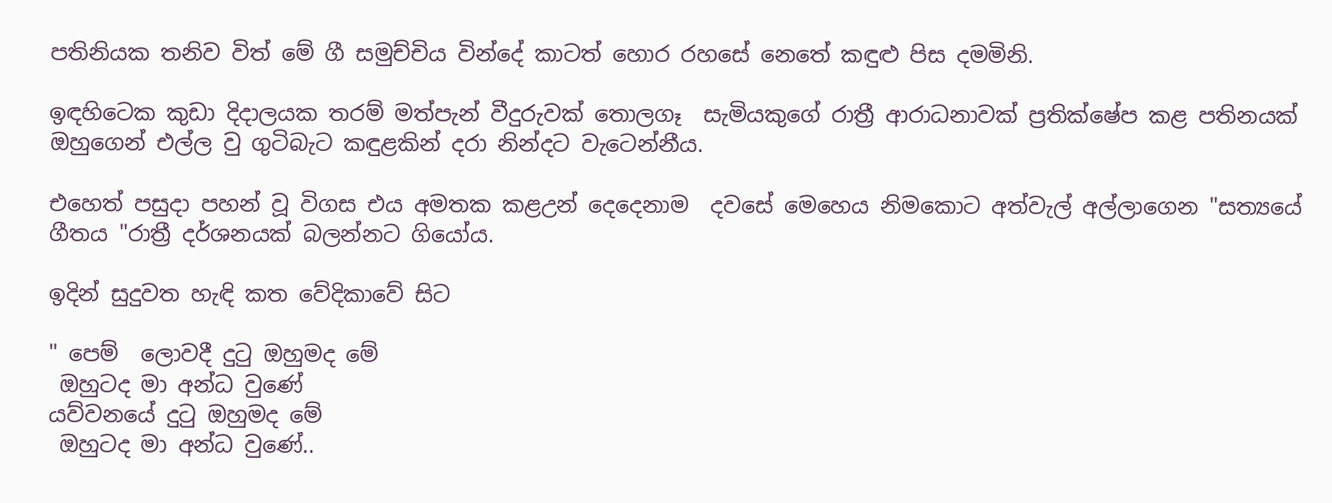පතිනියක තනිව විත් මේ ගී සමුච්චිය වින්දේ කාටත් හොර රහසේ නෙතේ කඳුළු පිස දමමිනි.

ඉඳහිටෙක කුඩා දිදාලයක තරම් මත්පැන් වීදුරුවක් තොලගෑ  සැමියකුගේ රාත්‍රී ආරාධනාවක් ප්‍රතික්ෂේප කළ පතිනයක් ඔහුගෙන් එල්ල වු ගුටිබැට කඳුළකින් දරා නින්දට වැටෙන්නීය.

එහෙත් පසුදා පහන් වූ විගස එය අමතක කළඋන් දෙදෙනාම  දවසේ මෙහෙය නිමකොට අත්වැල් අල්ලාගෙන "සත්‍යයේ ගීතය "රාත්‍රී දර්ශනයක් බලන්නට ගියෝය.

ඉදින් සුදුවත හැඳි කත වේදිකාවේ සිට

" පෙම්  ලොවදී දුටු ඔහුමද මේ
 ඔහුටද මා අන්ධ වුණේ
යව්වනයේ දුටු ඔහුමද මේ
 ඔහුටද මා අන්ධ වුණේ..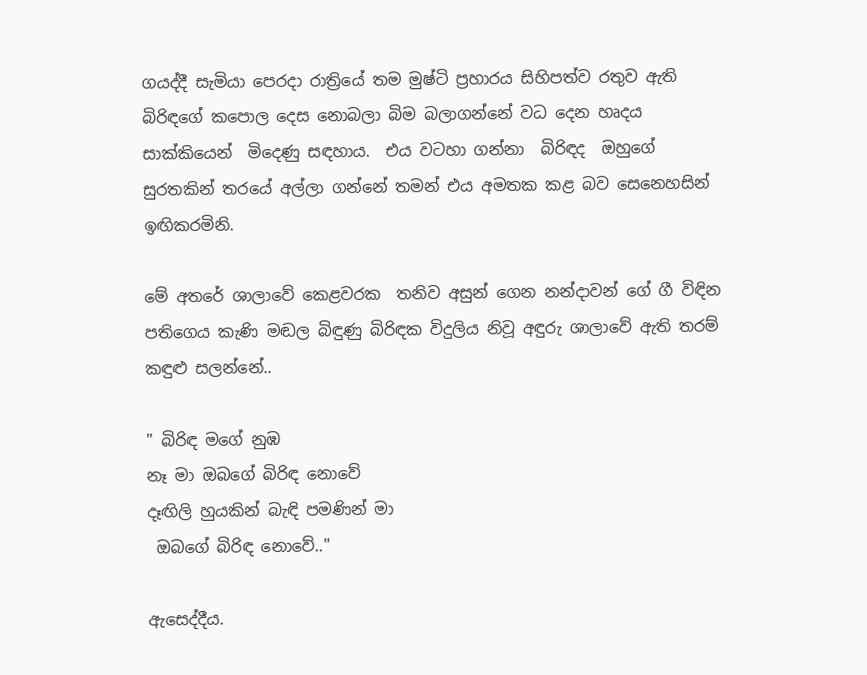ගයද්දී සැමියා පෙරදා රාත්‍රියේ තම මුෂ්ටි ප්‍රහාරය සිහිපත්ව රතුව ඇති බිරිඳගේ කපොල දෙස නොබලා බිම බලාගන්නේ වධ දෙන හෘදය සාක්කියෙන්  මිදෙණු සඳහාය.  එය වටහා ගන්නා  බිරිඳද  ඔහුගේ සුරතකින් තරයේ අල්ලා ගන්නේ තමන් එය අමතක කළ බව සෙනෙහසින් ඉඟිකරමිනි.

මේ අතරේ ශාලාවේ කෙළවරක  තනිව අසුන් ගෙන නන්දාවන් ගේ ගී විඳින පතිගෙය කැණි මඬල බිඳුණු බිරිඳක විදුලිය නිවූ අඳුරු ශාලාවේ ඇති තරම් කඳුළු සලන්නේ..

" බිරිඳ මගේ නුඹ
නෑ මා ඔබගේ බිරිඳ නොවේ
දෑඟිලි හුයකින් බැඳි පමණින් මා
 ඔබගේ බිරිඳ නොවේ.."

ඇසෙද්දීය.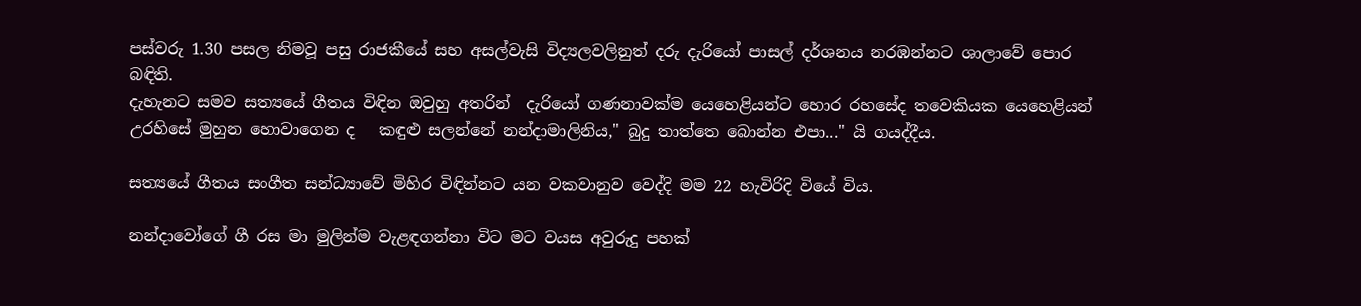පස්වරු 1.30 පසල නිමවූ පසු රාජකීයේ සහ අසල්වැසි විද්‍යලවලිනුත් දරු දැරියෝ පාසල් දර්ශනය නරඹන්නට ශාලාවේ පොර බඳිති.
දැහැනට සමව සත්‍යයේ ගීතය විඳින ඔවුහු අතරින්  දැරියෝ ගණනාවක්ම යෙහෙළියන්ට හොර රහසේද තවෙකියක යෙහෙළියන් උරහිසේ මුහුන හොවාගෙන ද   කඳුළු සලන්නේ නන්දාමාලිනිය," බුදු තාත්තෙ බොන්න එපා..." යි ගයද්දීය.

සත්‍යයේ ගීතය සංගීත සන්ධ්‍යාවේ මිහිර විඳින්නට යන වකවානුව වෙද්දි මම 22 හැවිරිදි වියේ විය.

නන්දාවෝගේ ගී රස මා මුලින්ම වැළඳගන්නා විට මට වයස අවුරුදු පහක්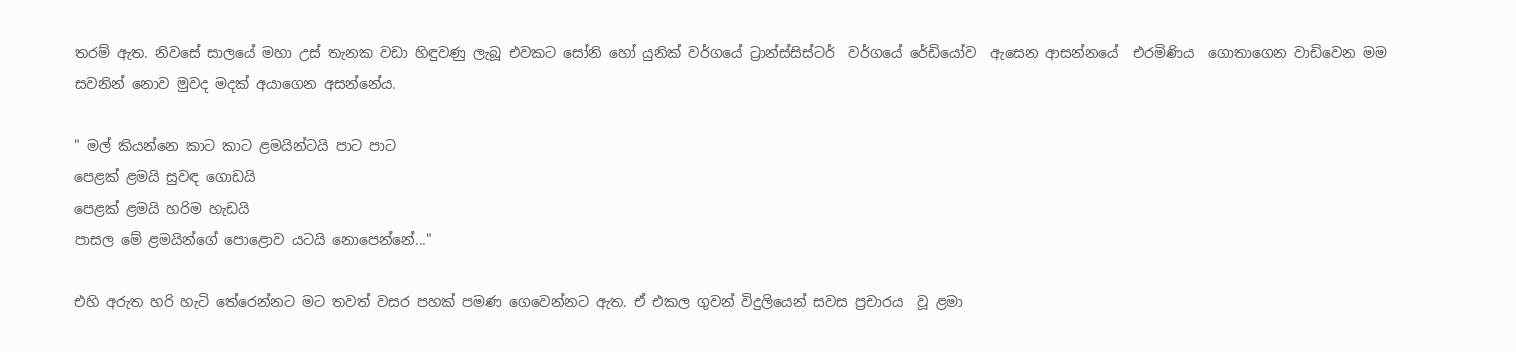තරම් ඇත. නිවසේ සාලයේ මහා උස් තැනක වඩා හිඳුවණු ලැබූ එවකට සෝනි හෝ යුනික් වර්ගයේ ට්‍රාන්ස්සිස්ටර්  වර්ගයේ රේඩියෝව  ඇසෙන ආසන්නයේ  එරමිණිය  ගොතාගෙන වාඩිවෙන මම  සවනින් නොව මුවද මදක් අයාගෙන අසන්නේය.

" මල් කියන්නෙ කාට කාට ළමයින්ටයි පාට පාට
පෙළක් ළමයි සුවඳ ගොඩයි
පෙළක් ළමයි හරිම හැඩයි
පාසල මේ ළමයින්ගේ පොළොව යටයි නොපෙන්නේ..."

එහි අරුත හරි හැටි තේරෙන්නට මට තවත් වසර පහක් පමණ ගෙවෙන්නට ඇත. ඒ එකල ගුවන් විදුලියෙන් සවස ප්‍රචාරය  වූ ළමා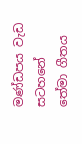මණ්ඩපය වැඩ සටහනේ  තේමා ගීතය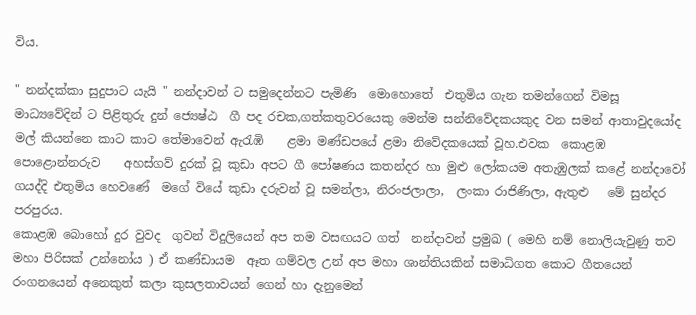විය.

" නන්දක්කා සුදුපාට යැයි " නන්දාවන් ට සමුදෙන්නට පැමිණි  මොහොතේ  එතුමිය ගැන තමන්ගෙන් විමසූ මාධ්‍යවේදින් ට පිළිතුරු දුන් ජ්‍යෙෂ්ඨ  ගී පද රචක,ගත්කතුවරයෙකු මෙන්ම සන්නිවේදකයකුද වන සමන් ආතාවුදයෝද මල් කියන්නෙ කාට කාට තේමාවෙන් ඇරැඹි    ළමා මණ්ඩපයේ ළමා නිවේදකයෙක් වූහ.එවක  කොළඹ පොළොන්නරුව    අහස්ගව් දුරක් වූ කුඩා අපට ගී පෝෂණය කතන්දර හා මුළු ලෝකයම අතැඹුලක් කළේ නන්දාවෝ ගයද්දි එතුමිය හෙවණේ  මගේ වියේ කුඩා දරුවන් වූ සමන්ලා, නිරංජලාලා,  ලංකා රාජිණිලා, ඇතුළු   මේ සුන්දර  පරපුරය.
කොළඹ බොහෝ දුර වුවද  ගුවන් විදුලියෙන් අප තම වසඟයට ගත්  නන්දාවන් ප්‍රමුඛ ( මෙහි නම් නොලියැවුණු තව මහා පිරිසක් උන්නෝය ) ඒ කණ්ඩායම  ඈත ගම්වල උන් අප මහා ශාන්තියකින් සමාධිගත කොට ගීතයෙන් රංගනයෙන් අනෙකුත් කලා කුසලතාවයන් ගෙන් හා දැනුමෙන්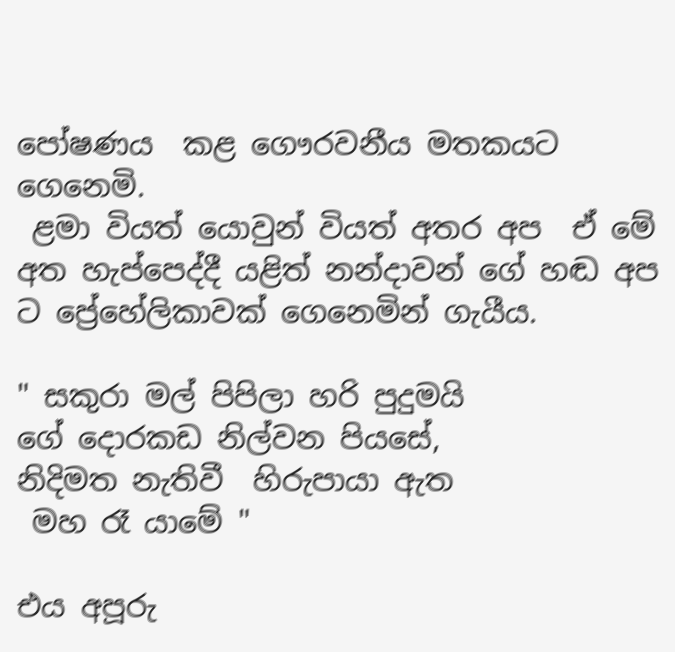පෝෂණය  කළ ගෞරවනීය මතකයට  ගෙනෙමි.
 ළමා වියත් යොවුන් වියත් අතර අප  ඒ මේ අත හැප්පෙද්දී යළිත් නන්දාවන් ගේ හඬ අප ට ප්‍රේහේලිකාවක් ගෙනෙමින් ගැයීය.

" සකුරා මල් පිපිලා හරි පුදුමයි
ගේ දොරකඩ නිල්වන පියසේ,
නිදිමත නැතිවී  හිරුපායා ඇත
 මහ රෑ යාමේ "

එය අපූරු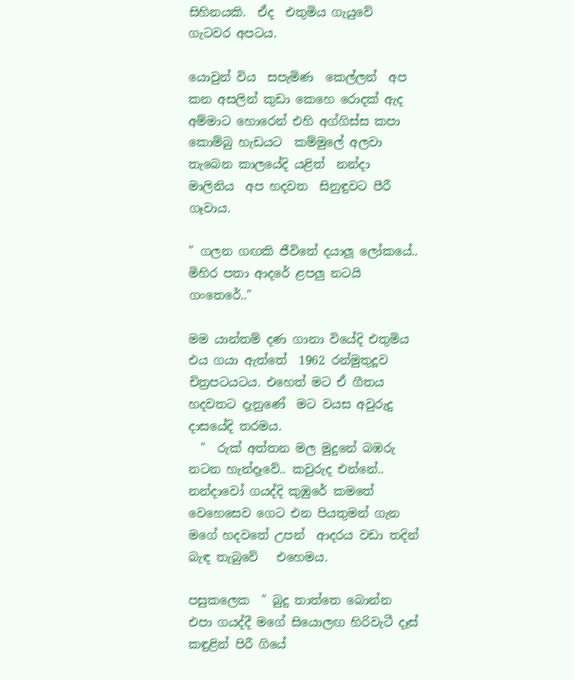සිහිනයකි.  ඒද  එතුමිය ගැයුවේ ගැටවර අපටය.

යොවුන් විය  සපැමිණ  කෙල්ලන්  අප කන අසලින් කුඩා කෙහෙ රොදක් ඇද අම්මාට හොරෙන් එහි අග්ගිස්ස කපා කොම්බු හැඩයට  කම්මුලේ අලවා තැබෙන කාලයේදි යළිත්  නන්දා මාලිනිය  අප හදවත  සිනුඳුවට පීරී ගෑවාය.

" ගලන ගඟකි ජීවිතේ දයාලූ ලෝකයේ.. මිහිර පතා ආදරේ ළපලු නටයි ගංතෙරේ.."

මම යාන්තම් දණ ගානා වියේදි එතුමිය එය ගයා ඇත්තේ  1962 රන්මුතුදූව චිත්‍රපටයටය. එහෙත් මට ඒ ගීතය හදවතට දැනුණේ  මට වයස අවුරුදු දාසයේදි තරමය.
  "  රුක් අත්‍තන මල මුදුනේ බඹරු නටන හැන්දෑවේ.. කවුරුද එන්නේ.. නන්දාවෝ ගයද්දි කුඹුරේ කමතේ වෙහෙසෙව ගෙට එන පියතුමන් ගැන මගේ හදවතේ උපන්  ආදරය වඩා තදින් බැඳ තැබුවේ   එහෙමය.

පසුකලෙක  " බුදු තාත්තෙ බොන්න එපා ගයද්දී මගේ සියොලඟ හිරිවැටී දෑස් කඳුළින් පිරී ගියේ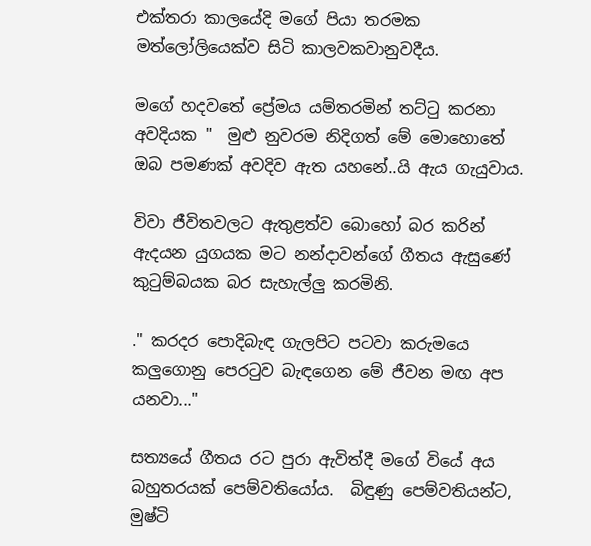එක්තරා කාලයේදි මගේ පියා තරමක මත්ලෝලියෙක්ව සිටි කාලවකවානුවදීය.

මගේ හදවතේ ප්‍රේමය යම්තරමින් තට්ටු කරනා අවදියක "  මුළු නුවරම නිදිගත් මේ මොහොතේ ඔබ පමණක් අවදිව ඇත යහනේ..යි ඇය ගැයුවාය.

විවා ජීවිතවලට ඇතුළත්ව බොහෝ බර කරින් ඇදයන යුගයක මට නන්දාවන්ගේ ගීතය ඇසුණේ කුටුම්බයක බර සැහැල්ලු කරමිනි.

." කරදර පොදිබැඳ ගැලපිට පටවා කරුමයෙ කලුගොනු පෙරටුව බැඳගෙන මේ ජීවන මඟ අප යනවා..."

සත්‍යයේ ගීතය රට පුරා ඇවිත්දී මගේ වියේ අය බහුතරයක් පෙම්වතියෝය.  බිඳුණු පෙම්වතියන්ට,  මුෂ්ටි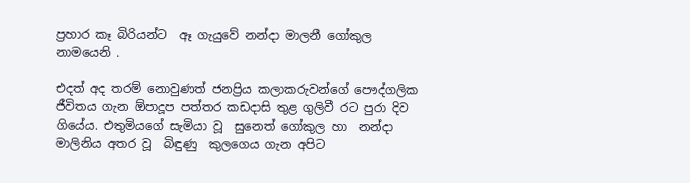ප්‍රහාර කෑ බිරියන්ට  ඈ ගැයුවේ නන්දා මාලනී ගෝකුල නාමයෙනි .

එදත් අද තරම් නොවුණත් ජනප්‍රිය කලාකරුවන්ගේ පෞද්ගලික ජීවිතය ගැන ඕපාදූප පත්තර කඩදාසි තුළ ගුලිවී රට පුරා දිව ගියේය. එතුමියගේ සැමියා වූ  සුනෙත් ගෝකුල හා  නන්දා මාලිනිය අතර වූ  බිඳුණු  කුලගෙය ගැන අපිට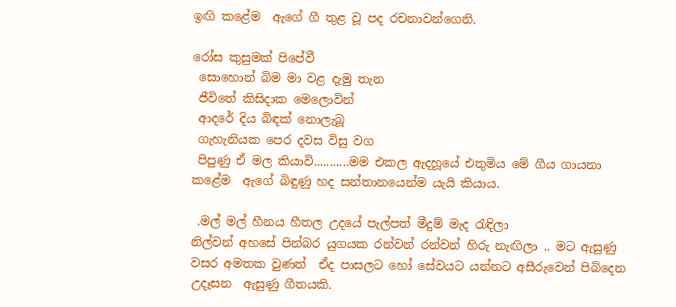ඉඟි කළේම  ඇගේ ගී තුළ වූ පද රචනාවන්ගෙනි.

රෝස කුසුමක් පිපේවී
 සොහොන් බිම මා වළ දැමු තැන
 ජීවිතේ කිසිදාක මෙලොවින්
 ආදරේ දිය බිඳක් නොලැබූ
 ගැහැනියක පෙර දවස විසු වග
 පිපුණු ඒ මල කියාවි...........මම එකල ඇදහූයේ එතුමිය මේ ගීය ගායනා කළේම  ඇගේ බිඳුණු හද සන්තානයෙන්ම යැයි කියාය.

 .මල් මල් හීනය හීතල උදයේ පැල්පත් මීදුම් මැද රැඳිලා
නිල්වන් අහසේ පින්බර යුගයක රන්වන් රන්වන් හිරු නැඟිලා .. මට ඇසුණු වසර අමතක වුණත්  ඒද පාසලට හෝ සේවයට යන්නට අසීරුවෙන් පිබිදෙන  උදෑසන  ඇසුණු ගීතයකි.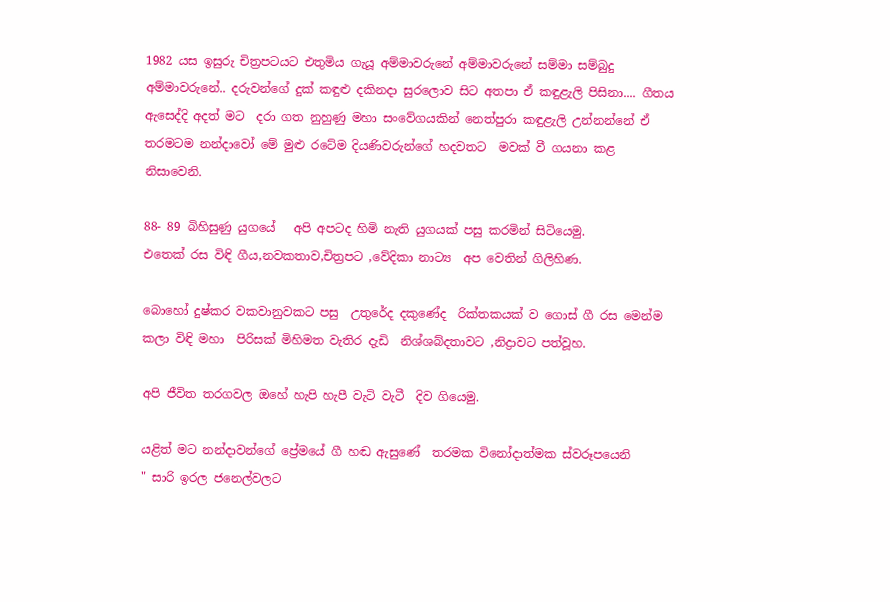1982 යස ඉසුරු චිත්‍රපටයට එතුමිය ගැයූ අම්මාවරුනේ අම්මාවරුනේ සම්මා සම්බුදු අම්මාවරුනේ.. දරුවන්ගේ දුක් කඳුළු දකිනදා සුරලොව සිට අතපා ඒ කඳුළැලි පිසිනා.... ගීතය ඇසෙද්දි අදත් මට  දරා ගත නුහුණු මහා සංවේගයකින් නෙත්පුරා කඳුළැලි උන්නන්නේ ඒ තරමටම නන්දාවෝ මේ මුළු රටේම දියණිවරුන්ගේ හදවතට  මවක් වී ගයනා කළ නිසාවෙනි.

88- 89 බිහිසුණු යුගයේ   අපි අපටද හිමි නැති යුගයක් පසු කරමින් සිටියෙමු.
එතෙක් රස විඳි ගීය,නවකතාව,චිත්‍රපට ,වේදිකා නාට්‍ය  අප වෙතින් ගිලිහිණ.

බොහෝ දුෂ්කර වකවානුවකට පසු  උතුරේද දකුණේද  රික්තකයක් ව ගොස් ගී රස මෙන්ම කලා විඳි මහා  පිරිසක් මිහිමත වැතිර දැඩි  නිශ්ශබ්දතාවට ,නිද්‍රාවට පත්වූහ.

අපි ජීවිත තරගවල ඔහේ හැපි හැපී වැටි වැටී  දිව ගියෙමු.

යළිත් මට නන්දාවන්ගේ ප්‍රේමයේ ගී හඬ ඇසුණේ  තරමක විනෝදාත්මක ස්වරූපයෙනි
" සාරි ඉරල ජනෙල්වලට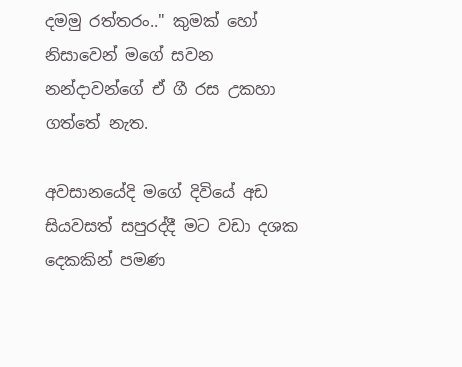දමමු රත්තරං.." කුමක් හෝ නිසාවෙන් මගේ සවන නන්දාවන්ගේ ඒ ගී රස උකහා ගත්තේ නැත.

අවසානයේදි මගේ දිවියේ අඩ සියවසත් සපුරද්දී මට වඩා දශක දෙකකින් පමණ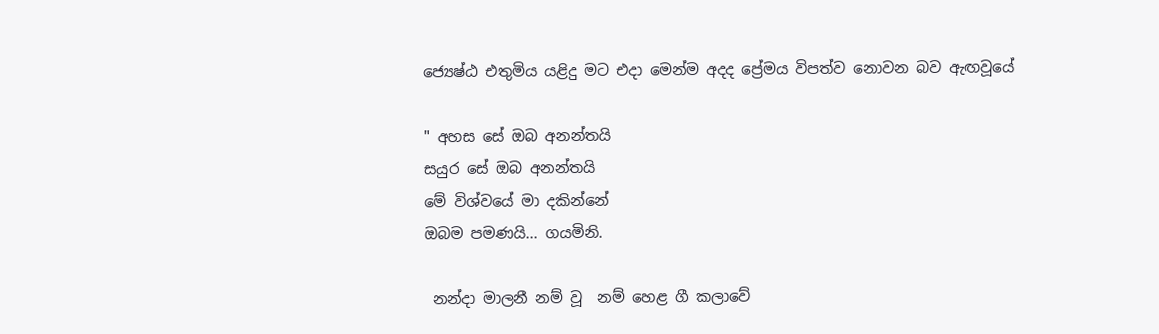ජ්‍යෙෂ්ඨ එතුමිය යළිදු මට එදා මෙන්ම අදද ප්‍රේමය විපත්ව නොවන බව ඇඟවූයේ

" අහස සේ ඔබ අනන්තයි
සයුර සේ ඔබ අනන්තයි
මේ විශ්වයේ මා දකින්නේ
ඔබම පමණයි... ගයමිනි.

 නන්දා මාලනී නම් වූ  නම් හෙළ ගී කලාවේ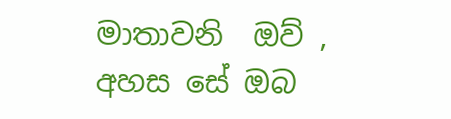මාතාවනි  ඔව් ,
අහස සේ ඔබ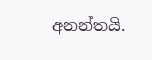අනන්තයි.